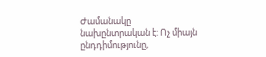Ժամանակը նախընտրական է: Ոչ միայն ընդդիմությունը,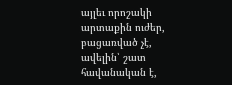այլեւ որոշակի արտաքին ուժեր, բացառված չէ, ավելին՝ շատ հավանական է,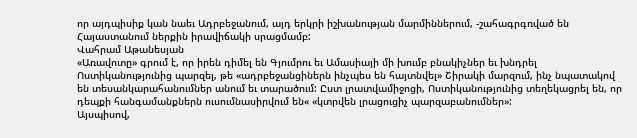որ այդպիսիք կան նաեւ Ադրբեջանում, այդ երկրի իշխանության մարմիններում, ‑շահագրգռված են Հայաստանում ներքին իրավիճակի սրացմամբ:
Վահրամ Աթանեսյան
«Առավոտը» գրում է, որ իրեն դիմել են Գյումրու եւ Ամասիայի մի խումբ բնակիչներ եւ խնդրել Ոստիկանությունից պարզել, թե «ադրբեջանցիներն ինչպես են հայտնվել» Շիրակի մարզում, ինչ նպատակով են տեսանկարահանումներ անում եւ տարածում: Ըստ լրատվամիջոցի, Ոստիկանությունից տեղեկացրել են, որ դեպքի հանգամանքներն ուսումնասիրվում են« «կտրվեն լրացուցիչ պարզաբանումներ»:
Այսպիսով,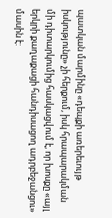պատկան մարմինը «դեպքի առերեւույթ իսկությունը» չի հերքում, իսկ հրապարակման մի դիտարկումից հասկացվում է, որ խոսքը «այլ երկրի քաղաքացի հանդիսացող ադրբեջանցու» մասին է: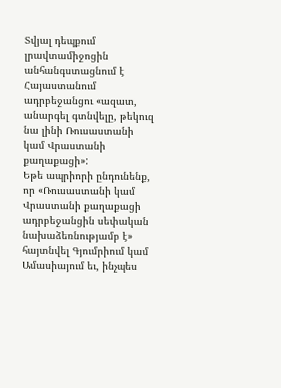Տվյալ դեպքում լրավտամիջոցին անհանգստացնում է Հայաստանում ադրբեջանցու «ազատ, անարգել գտնվելը, թեկուզ նա լինի Ռուսաստանի կամ Վրաստանի քաղաքացի»:
Եթե ապրիորի ընդունենք, որ «Ռուսաստանի կամ Վրաստանի քաղաքացի ադրբեջանցին սեփական նախաձեռնությամբ է» հայտնվել Գյումրիում կամ Ամասիայում եւ, ինչպես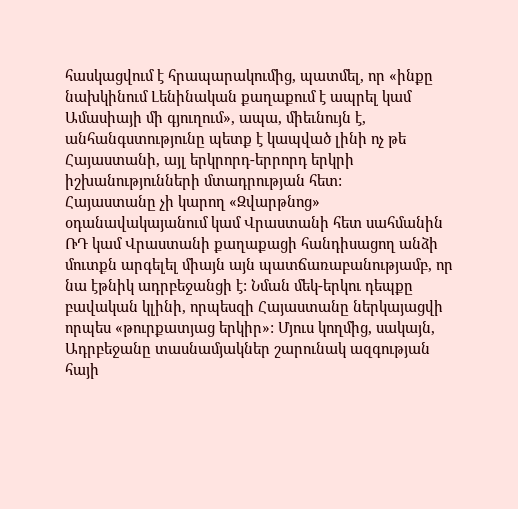հասկացվում է հրապարակումից, պատմել, որ «ինքը նախկինում Լենինական քաղաքում է ապրել կամ Ամասիայի մի գյուղում», ապա, միեւնույն է, անհանգստությունը պետք է կապված լինի ոչ թե Հայաստանի, այլ երկրորդ-երրորդ երկրի իշխանությունների մտադրության հետ:
Հայաստանը չի կարող «Զվարթնոց» օդանավակայանում կամ Վրաստանի հետ սահմանին ՌԴ կամ Վրաստանի քաղաքացի հանդիսացող անձի մուտքն արգելել միայն այն պատճառաբանությամբ, որ նա էթնիկ ադրբեջանցի է: Նման մեկ-երկու դեպքը բավական կլինի, որպեսզի Հայաստանը ներկայացվի որպես «թուրքատյաց երկիր»: Մյուս կողմից, սակայն, Ադրբեջանը տասնամյակներ շարունակ ազգության հայի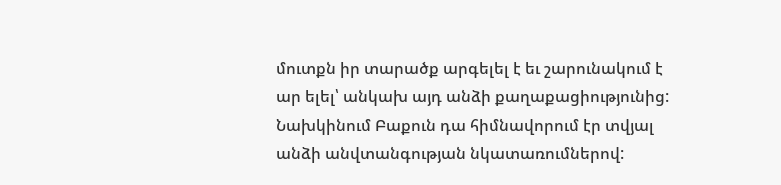մուտքն իր տարածք արգելել է եւ շարունակում է ար ելել՝ անկախ այդ անձի քաղաքացիությունից: Նախկինում Բաքուն դա հիմնավորում էր տվյալ անձի անվտանգության նկատառումներով: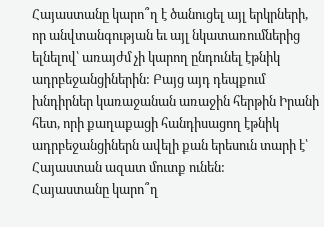Հայաստանը կարո՞ղ է ծանուցել այլ երկրների, որ անվտանգության եւ այլ նկատառումներից ելնելով՝ առայժմ չի կարող ընդունել էթնիկ ադրբեջանցիներին: Բայց այդ դեպքում խնդիրներ կառաջանան առաջին հերթին Իրանի հետ, որի քաղաքացի հանդիսացող էթնիկ ադրբեջանցիներն ավելի քան երեսուն տարի է՝ Հայաստան ազատ մուտք ունեն:
Հայաստանը կարո՞ղ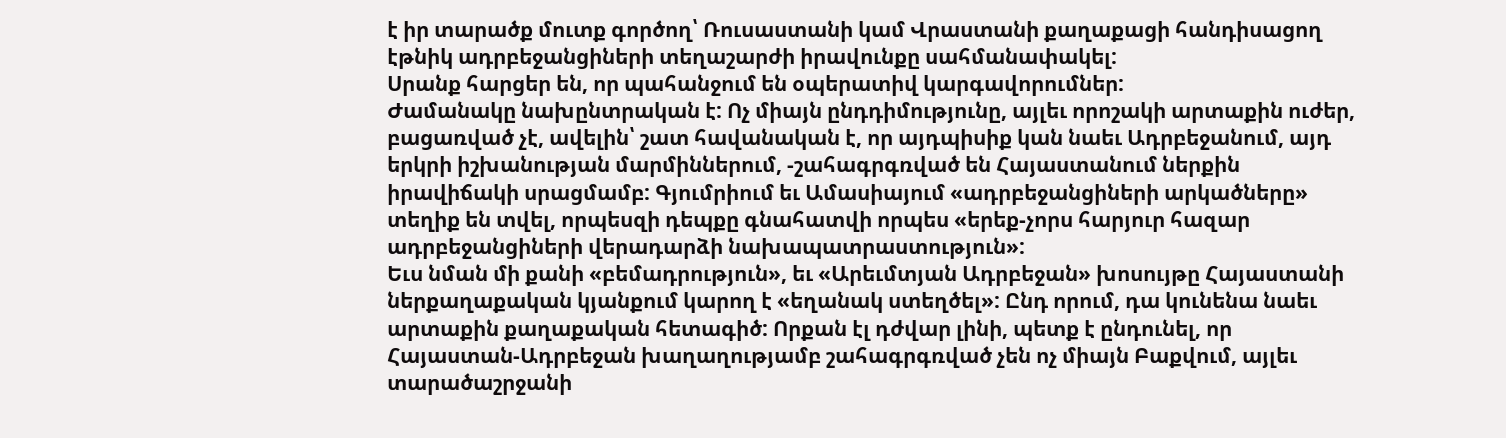է իր տարածք մուտք գործող՝ Ռուսաստանի կամ Վրաստանի քաղաքացի հանդիսացող էթնիկ ադրբեջանցիների տեղաշարժի իրավունքը սահմանափակել:
Սրանք հարցեր են, որ պահանջում են օպերատիվ կարգավորումներ:
Ժամանակը նախընտրական է: Ոչ միայն ընդդիմությունը, այլեւ որոշակի արտաքին ուժեր, բացառված չէ, ավելին՝ շատ հավանական է, որ այդպիսիք կան նաեւ Ադրբեջանում, այդ երկրի իշխանության մարմիններում, ‑շահագրգռված են Հայաստանում ներքին իրավիճակի սրացմամբ: Գյումրիում եւ Ամասիայում «ադրբեջանցիների արկածները» տեղիք են տվել, որպեսզի դեպքը գնահատվի որպես «երեք-չորս հարյուր հազար ադրբեջանցիների վերադարձի նախապատրաստություն»:
Եւս նման մի քանի «բեմադրություն», եւ «Արեւմտյան Ադրբեջան» խոսույթը Հայաստանի ներքաղաքական կյանքում կարող է «եղանակ ստեղծել»: Ընդ որում, դա կունենա նաեւ արտաքին քաղաքական հետագիծ: Որքան էլ դժվար լինի, պետք է ընդունել, որ Հայաստան-Ադրբեջան խաղաղությամբ շահագրգռված չեն ոչ միայն Բաքվում, այլեւ տարածաշրջանի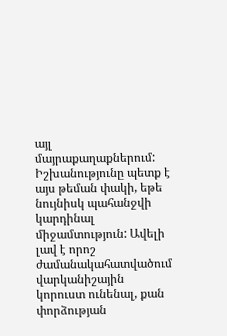այլ մայրաքաղաքներում: Իշխանությունը պետք է այս թեման փակի, եթե նույնիսկ պահանջվի կարդինալ միջամտություն: Ավելի լավ է որոշ ժամանակահատվածում վարկանիշային կորուստ ունենալ, քան փորձության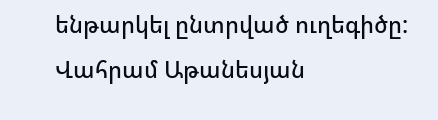ենթարկել ընտրված ուղեգիծը:
Վահրամ Աթանեսյան